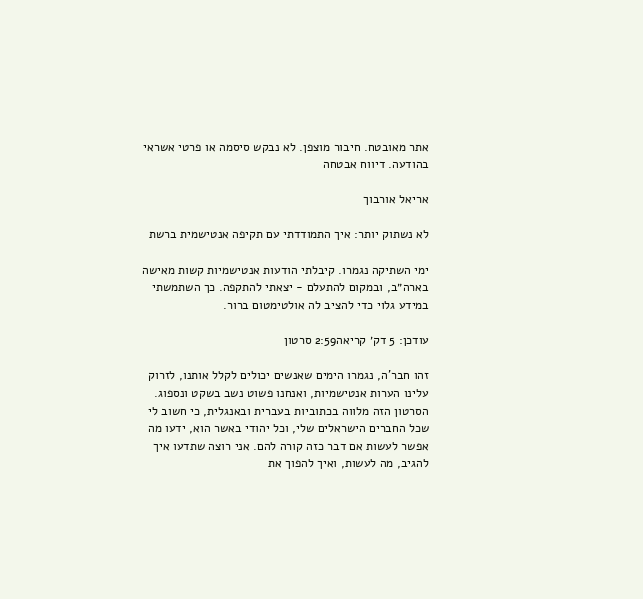אתר מאובטח. חיבור מוצפן. לא נבקש סיסמה או פרטי אשראי בהודעה. דיווח אבטחה

אריאל אורבוך

לא נשתוק יותר: איך התמודדתי עם תקיפה אנטישמית ברשת

ימי השתיקה נגמרו. קיבלתי הודעות אנטישמיות קשות מאישה בארה״ב, ובמקום להתעלם - יצאתי להתקפה. כך השתמשתי במידע גלוי כדי להציב לה אולטימטום ברור.

עודכן: 5 דק׳ קריאה2:59 סרטון

זהו חבר'ה, נגמרו הימים שאנשים יכולים לקלל אותנו, לזרוק עלינו הערות אנטישמיות, ואנחנו פשוט נשב בשקט ונספוג. הסרטון הזה מלווה בכתוביות בעברית ובאנגלית, כי חשוב לי שכל החברים הישראלים שלי, וכל יהודי באשר הוא, ידעו מה אפשר לעשות אם דבר כזה קורה להם. אני רוצה שתדעו איך להגיב, מה לעשות, ואיך להפוך את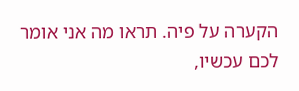הקערה על פיה. תראו מה אני אומר לכם עכשיו,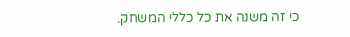כי זה משנה את כל כללי המשחק.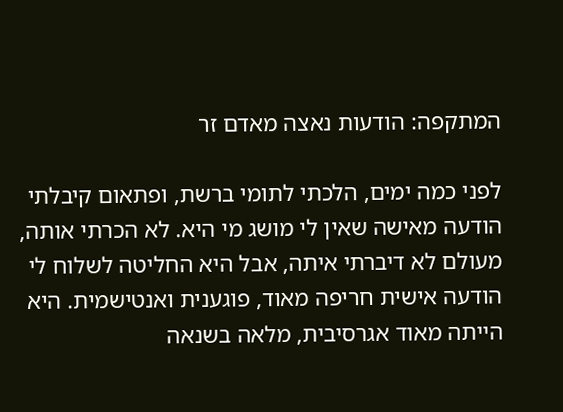המתקפה: הודעות נאצה מאדם זר

לפני כמה ימים, הלכתי לתומי ברשת, ופתאום קיבלתי הודעה מאישה שאין לי מושג מי היא. לא הכרתי אותה, מעולם לא דיברתי איתה, אבל היא החליטה לשלוח לי הודעה אישית חריפה מאוד, פוגענית ואנטישמית. היא הייתה מאוד אגרסיבית, מלאה בשנאה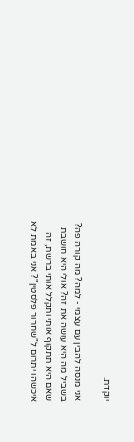יוקדת.

אני מנסה להבין עם עצמי - למה? מה קורה פה? בשביל מה היא עושה את זה? אולי היא חושבת שאם היא תתקוף אותי ותקלל אותי ברשת, זה איכשהו יתרום ל"שחרור פלסטין"? אני באמת לא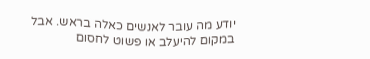יודע מה עובר לאנשים כאלה בראש. אבל במקום להיעלב או פשוט לחסום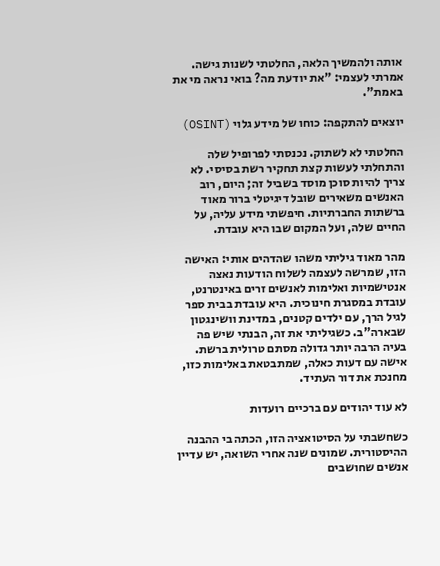אותה ולהמשיך הלאה, החלטתי לשנות גישה. אמרתי לעצמי: "את יודעת מה? בואי נראה מי את באמת".

יוצאים להתקפה: כוחו של מידע גלוי (OSINT)

החלטתי לא לשתוק. נכנסתי לפרופיל שלה והתחלתי לעשות קצת תחקיר רשת בסיסי. לא צריך להיות סוכן מוסד בשביל זה; היום, רוב האנשים משאירים שובל דיגיטלי ברור מאוד ברשתות החברתיות. חיפשתי מידע עליה, על החיים שלה, ועל המקום שבו היא עובדת.

מהר מאוד גיליתי משהו שהדהים אותי: האישה הזו, שמרשה לעצמה לשלוח הודעות נאצה אנטישמיות ואלימות לאנשים זרים באינטרנט, עובדת במסגרת חינוכית. היא עובדת בבית ספר לגיל הרך, עם ילדים קטנים, במדינת וושינגטון שבארה"ב. כשגיליתי את זה, הבנתי שיש פה בעיה הרבה יותר גדולה מסתם טרולית ברשת. אישה עם דעות כאלה, שמתבטאת באלימות כזו, מחנכת את דור העתיד.

לא עוד יהודים עם ברכיים רועדות

כשחשבתי על הסיטואציה הזו, הכתה בי ההבנה ההיסטורית. שמונים שנה אחרי השואה, יש עדיין אנשים שחושבים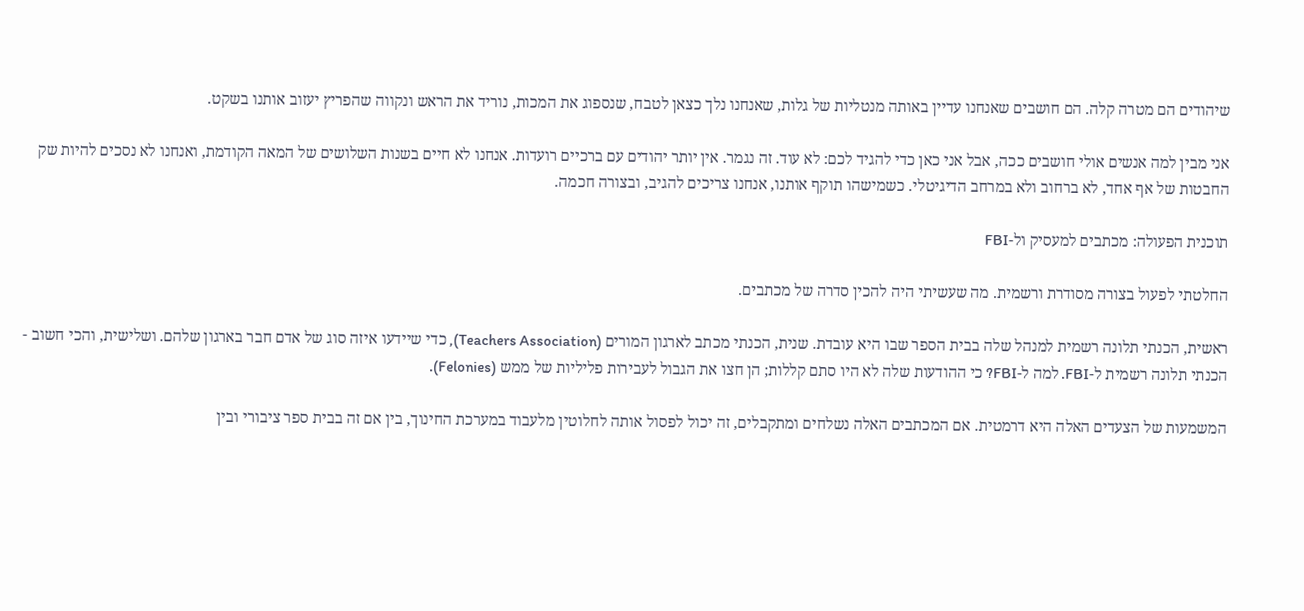שיהודים הם מטרה קלה. הם חושבים שאנחנו עדיין באותה מנטליות של גלות, שאנחנו נלך כצאן לטבח, שנספוג את המכות, נוריד את הראש ונקווה שהפריץ יעזוב אותנו בשקט.

אני מבין למה אנשים אולי חושבים ככה, אבל אני כאן כדי להגיד לכם: לא עוד. זה נגמר. אין יותר יהודים עם ברכיים רועדות. אנחנו לא חיים בשנות השלושים של המאה הקודמת, ואנחנו לא נסכים להיות שק החבטות של אף אחד, לא ברחוב ולא במרחב הדיגיטלי. כשמישהו תוקף אותנו, אנחנו צריכים להגיב, ובצורה חכמה.

תוכנית הפעולה: מכתבים למעסיק ול-FBI

החלטתי לפעול בצורה מסודרת ורשמית. מה שעשיתי היה להכין סדרה של מכתבים.

ראשית, הכנתי תלונה רשמית למנהל שלה בבית הספר שבו היא עובדת. שנית, הכנתי מכתב לארגון המורים (Teachers Association), כדי שיידעו איזה סוג של אדם חבר בארגון שלהם. ושלישית, והכי חשוב - הכנתי תלונה רשמית ל-FBI. למה ל-FBI? כי ההודעות שלה לא היו סתם קללות; הן חצו את הגבול לעבירות פליליות של ממש (Felonies).

המשמעות של הצעדים האלה היא דרמטית. אם המכתבים האלה נשלחים ומתקבלים, זה יכול לפסול אותה לחלוטין מלעבוד במערכת החינוך, בין אם זה בבית ספר ציבורי ובין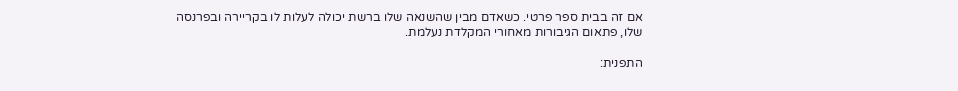אם זה בבית ספר פרטי. כשאדם מבין שהשנאה שלו ברשת יכולה לעלות לו בקריירה ובפרנסה שלו, פתאום הגיבורות מאחורי המקלדת נעלמת.

התפנית: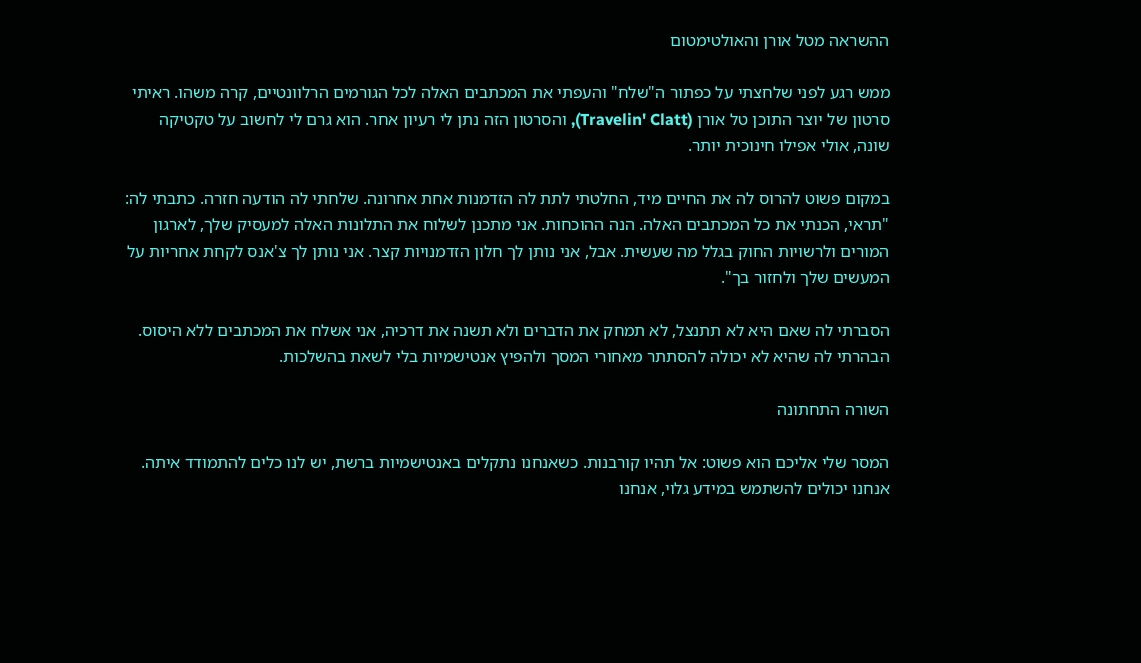ההשראה מטל אורן והאולטימטום

ממש רגע לפני שלחצתי על כפתור ה"שלח" והעפתי את המכתבים האלה לכל הגורמים הרלוונטיים, קרה משהו. ראיתי סרטון של יוצר התוכן טל אורן (Travelin' Clatt), והסרטון הזה נתן לי רעיון אחר. הוא גרם לי לחשוב על טקטיקה שונה, אולי אפילו חינוכית יותר.

במקום פשוט להרוס לה את החיים מיד, החלטתי לתת לה הזדמנות אחת אחרונה. שלחתי לה הודעה חזרה. כתבתי לה: "תראי, הכנתי את כל המכתבים האלה. הנה ההוכחות. אני מתכנן לשלוח את התלונות האלה למעסיק שלך, לארגון המורים ולרשויות החוק בגלל מה שעשית. אבל, אני נותן לך חלון הזדמנויות קצר. אני נותן לך צ'אנס לקחת אחריות על המעשים שלך ולחזור בך".

הסברתי לה שאם היא לא תתנצל, לא תמחק את הדברים ולא תשנה את דרכיה, אני אשלח את המכתבים ללא היסוס. הבהרתי לה שהיא לא יכולה להסתתר מאחורי המסך ולהפיץ אנטישמיות בלי לשאת בהשלכות.

השורה התחתונה

המסר שלי אליכם הוא פשוט: אל תהיו קורבנות. כשאנחנו נתקלים באנטישמיות ברשת, יש לנו כלים להתמודד איתה. אנחנו יכולים להשתמש במידע גלוי, אנחנו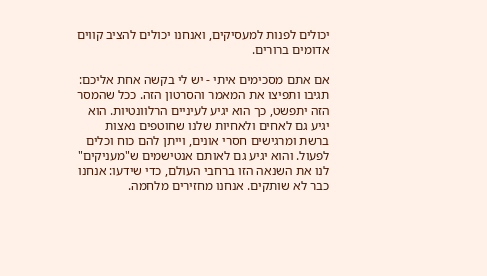יכולים לפנות למעסיקים, ואנחנו יכולים להציב קווים אדומים ברורים.

אם אתם מסכימים איתי - יש לי בקשה אחת אליכם: תגיבו ותפיצו את המאמר והסרטון הזה. ככל שהמסר הזה יתפשט, כך הוא יגיע לעיניים הרלוונטיות. הוא יגיע גם לאחים ולאחיות שלנו שחוטפים נאצות ברשת ומרגישים חסרי אונים, וייתן להם כוח וכלים לפעול. והוא יגיע גם לאותם אנטישמים ש"מעניקים" לנו את השנאה הזו ברחבי העולם, כדי שידעו: אנחנו כבר לא שותקים. אנחנו מחזירים מלחמה.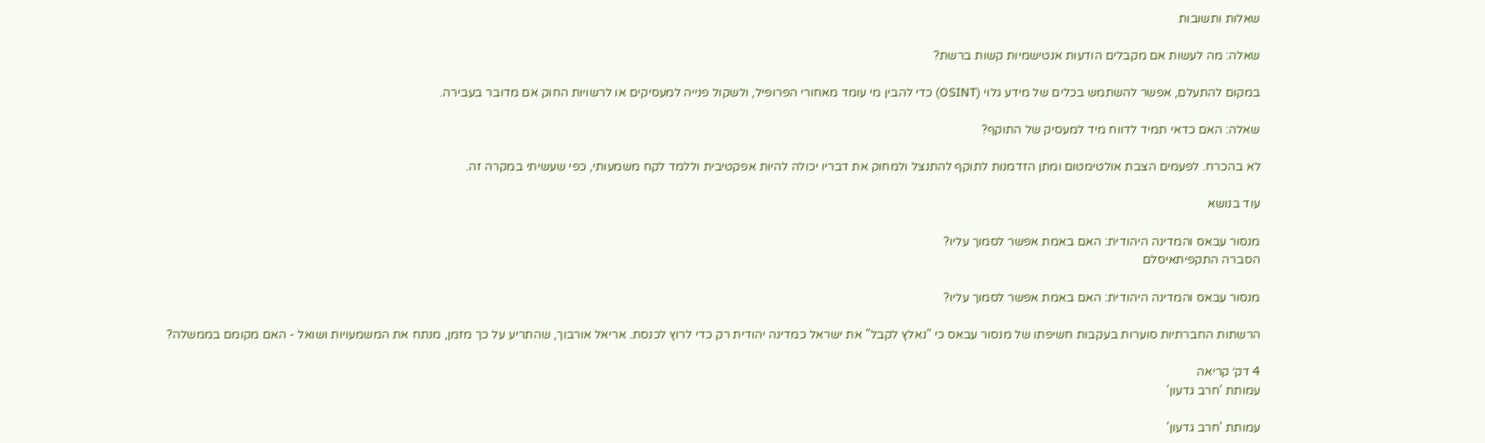שאלות ותשובות

שאלה: מה לעשות אם מקבלים הודעות אנטישמיות קשות ברשת?

במקום להתעלם, אפשר להשתמש בכלים של מידע גלוי (OSINT) כדי להבין מי עומד מאחורי הפרופיל, ולשקול פנייה למעסיקים או לרשויות החוק אם מדובר בעבירה.

שאלה: האם כדאי תמיד לדווח מיד למעסיק של התוקף?

לא בהכרח. לפעמים הצבת אולטימטום ומתן הזדמנות לתוקף להתנצל ולמחוק את דבריו יכולה להיות אפקטיבית וללמד לקח משמעותי, כפי שעשיתי במקרה זה.

עוד בנושא

מנסור עבאס והמדינה היהודית: האם באמת אפשר לסמוך עליו?
הסברה התקפיתאיסלם

מנסור עבאס והמדינה היהודית: האם באמת אפשר לסמוך עליו?

הרשתות החברתיות סוערות בעקבות חשיפתו של מנסור עבאס כי "נאלץ לקבל" את ישראל כמדינה יהודית רק כדי לרוץ לכנסת. אריאל אורבוך, שהתריע על כך מזמן, מנתח את המשמעויות ושואל - האם מקומם בממשלה?

4 דק׳ קריאה
עמותת 'חרב גדעון'

עמותת 'חרב גדעון'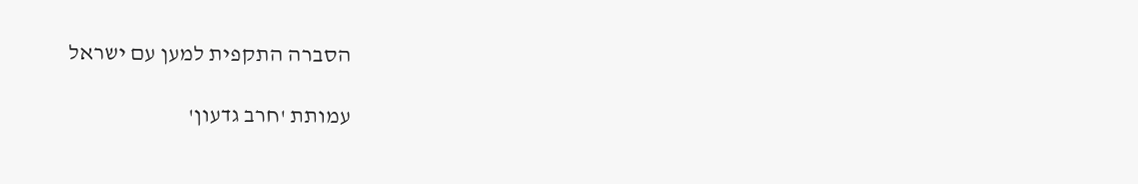הסברה התקפית למען עם ישראל

עמותת 'חרב גדעון'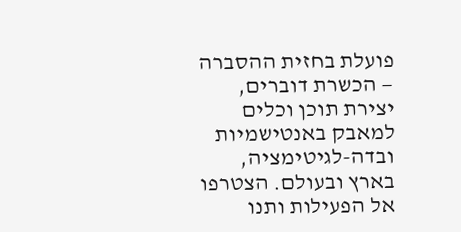פועלת בחזית ההסברה — הכשרת דוברים, יצירת תוכן וכלים למאבק באנטישמיות ובדה-לגיטימציה, בארץ ובעולם. הצטרפו אל הפעילות ותנו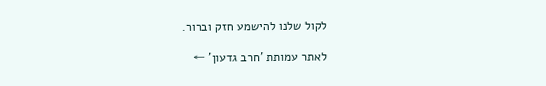לקול שלנו להישמע חזק וברור.

לאתר עמותת 'חרב גדעון' ←